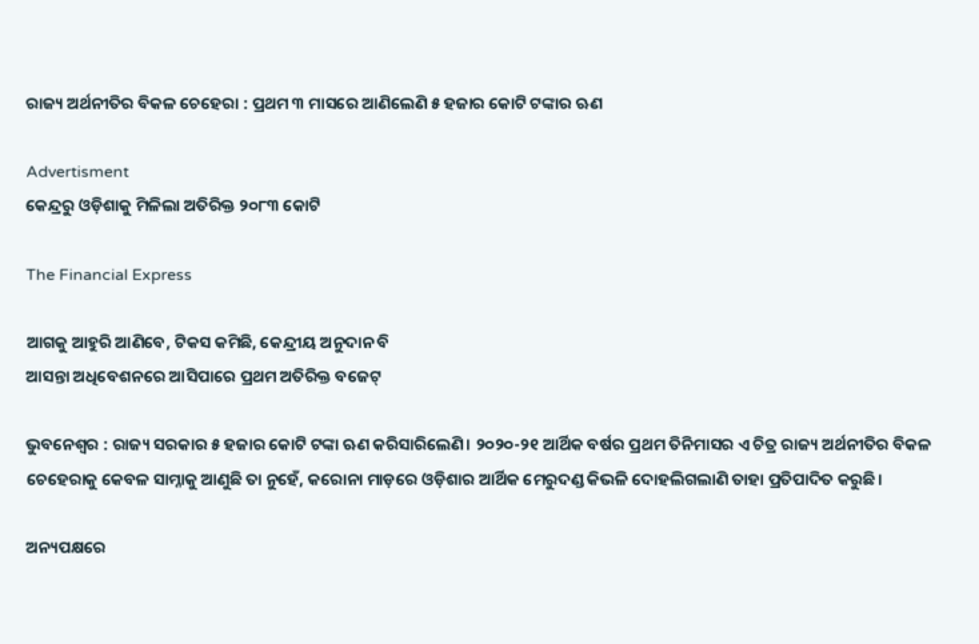ରାଜ୍ୟ ଅର୍ଥନୀତିର ବିକଳ ଚେହେରା : ପ୍ରଥମ ୩ ମାସରେ ଆଣିଲେଣି ୫ ହଜାର କୋଟି ଟଙ୍କାର ଋଣ

Advertisment
କେନ୍ଦ୍ରରୁ ଓଡ଼ିଶାକୁ ମିଳିଲା ଅତିରିକ୍ତ ୨୦୮୩ କୋଟି

The Financial Express

ଆଗକୁ ଆହୁରି ଆଣିବେ, ଟିକସ କମିଛି, କେନ୍ଦ୍ରୀୟ ଅନୁଦାନ ବି
ଆସନ୍ତା ଅଧିବେଶନରେ ଆସିପାରେ ପ୍ରଥମ ଅତିରିକ୍ତ ବଜେଟ୍

ଭୁବନେଶ୍ୱର : ରାଜ୍ୟ ସରକାର ୫ ହଜାର କୋଟି ଟଙ୍କା ଋଣ କରିସାରିଲେଣି। ୨୦୨୦-୨୧ ଆର୍ଥିକ ବର୍ଷର ପ୍ରଥମ ତିନିମାସର ଏ ଚିତ୍ର ରାଜ୍ୟ ଅର୍ଥନୀତିର ବିକଳ ଚେହେରାକୁ କେବଳ ସାମ୍ନାକୁ ଆଣୁଛି ତା ନୁହେଁ, କରୋନା ମାଡ଼ରେ ଓଡ଼ିଶାର ଆର୍ଥିକ ମେରୁଦଣ୍ଡ କିଭଳି ଦୋହଲିଗଲାଣି ତାହା ପ୍ରତିପାଦିତ କରୁଛି।

ଅନ୍ୟପକ୍ଷରେ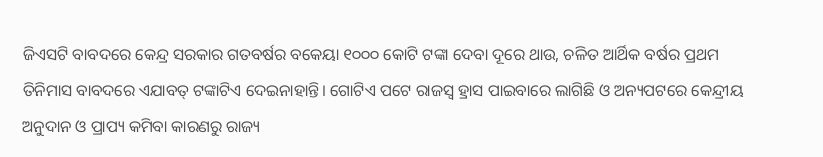ଜିଏସଟି ବାବଦରେ କେନ୍ଦ୍ର ସରକାର ଗତବର୍ଷର ବକେୟା ୧୦୦୦ କୋଟି ଟଙ୍କା ଦେବା ଦୂରେ ଥାଉ, ଚଳିତ ଆର୍ଥିକ ବର୍ଷର ପ୍ରଥମ ତିନିମାସ ବାବଦରେ ଏଯାବତ୍ ଟଙ୍କାଟିଏ ଦେଇନାହାନ୍ତି। ଗୋଟିଏ ପଟେ ରାଜସ୍ବ ହ୍ରାସ ପାଇବାରେ ଲାଗିଛି ଓ ଅନ୍ୟପଟରେ କେନ୍ଦ୍ରୀୟ ଅନୁଦାନ ଓ ପ୍ରାପ୍ୟ କମିବା କାରଣରୁ ରାଜ୍ୟ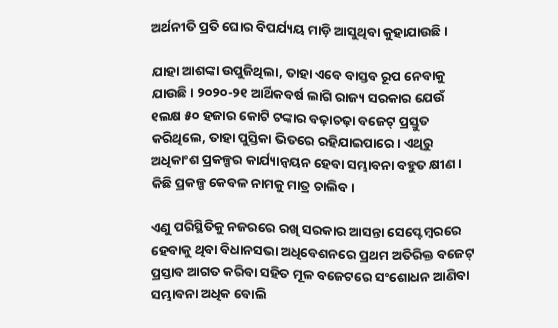ଅର୍ଥନୀତି ପ୍ରତି ଘୋର ବିପର୍ଯ୍ୟୟ ମାଡ଼ି ଆସୁଥିବା କୁହାଯାଉଛି।

ଯାହା ଆଶଙ୍କା ଉପୁଜିଥିଲା, ତାହା ଏବେ ବାସ୍ତବ ରୂପ ନେବାକୁ ଯାଉଛି। ୨୦୨୦-୨୧ ଆର୍ଥିକବର୍ଷ ଲାଗି ରାଜ୍ୟ ସରକାର ଯେଉଁ ୧ଲକ୍ଷ ୫୦ ହଜାର କୋଟି ଟଙ୍କାର ବଢ଼ାଚଢ଼ା ବଜେଟ୍ ପ୍ରସ୍ତୁତ କରିଥିଲେ, ତାହା ପୁସ୍ତିକା ଭିତରେ ରହିଯାଇପାରେ। ଏଥିରୁ ଅଧିକାଂଶ ପ୍ରକଳ୍ପର କାର୍ଯ୍ୟାନ୍ବୟନ ହେବା ସମ୍ଭାବନା ବହୁତ କ୍ଷୀଣ। କିଛି ପ୍ରକଳ୍ପ କେବଳ ନାମକୁ ମାତ୍ର ଚାଲିବ।

ଏଣୁ ପରିସ୍ଥିତିକୁ ନଜରରେ ରଖି ସରକାର ଆସନ୍ତା ସେପ୍ଟେମ୍ବରରେ ହେବାକୁ ଥିବା ବିଧାନସଭା ଅଧିବେଶନରେ ପ୍ରଥମ ଅତିରିକ୍ତ ବଜେଟ୍ ପ୍ରସ୍ତାବ ଆଗତ କରିବା ସହିତ ମୂଳ ବଜେଟରେ ସଂଶୋଧନ ଆଣିବା ସମ୍ଭାବନା ଅଧିକ ବୋଲି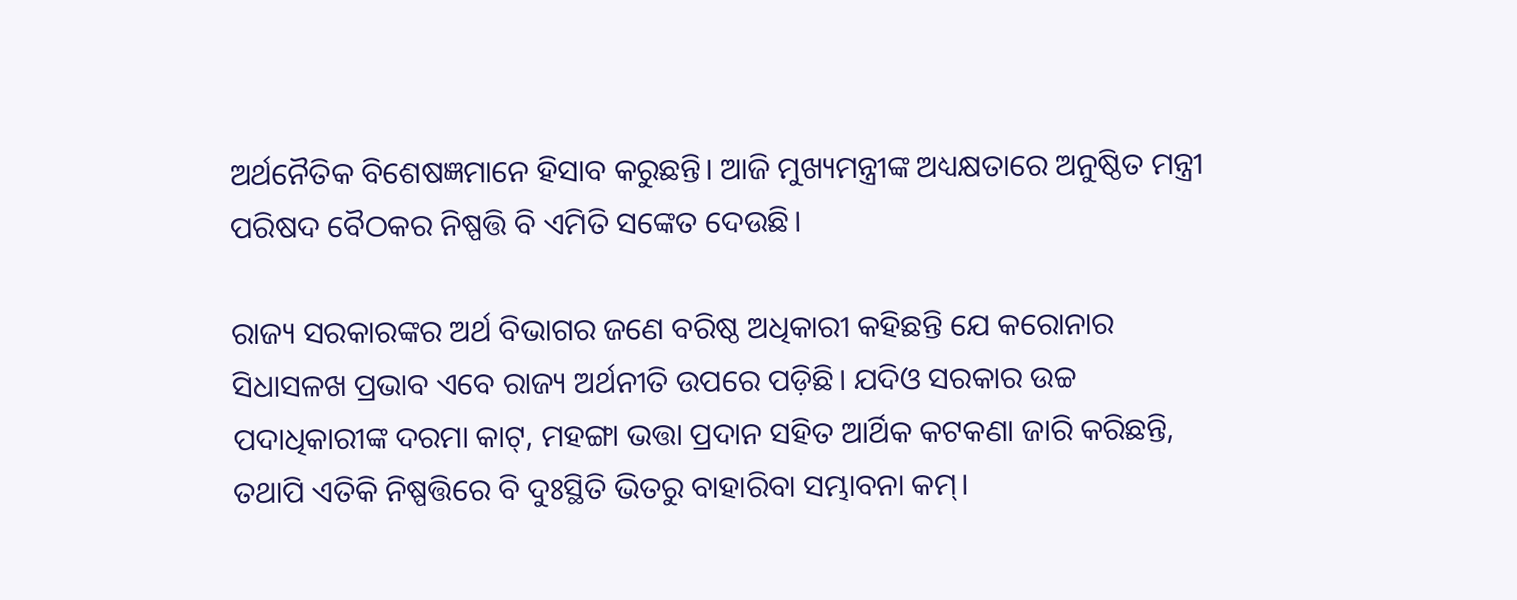ଅର୍ଥନୈତିକ ବିଶେଷଜ୍ଞମାନେ ହିସାବ କରୁଛନ୍ତି। ଆଜି ମୁଖ୍ୟମନ୍ତ୍ରୀଙ୍କ ଅଧ୍ୟକ୍ଷତାରେ ଅନୁଷ୍ଠିତ ମନ୍ତ୍ରୀ ପରିଷଦ ବୈଠକର ନିଷ୍ପତ୍ତି ବି ଏମିତି ସଙ୍କେତ ଦେଉଛି।

ରାଜ୍ୟ ସରକାରଙ୍କର ଅର୍ଥ ବିଭାଗର ଜଣେ ବରିଷ୍ଠ ଅଧିକାରୀ କହିଛନ୍ତି ଯେ କରୋନାର ସିଧାସଳଖ ପ୍ରଭାବ ଏବେ ରାଜ୍ୟ ଅର୍ଥନୀତି ଉପରେ ପଡ଼ିଛି। ଯଦିଓ ସରକାର ଉଚ୍ଚ ପଦାଧିକାରୀଙ୍କ ଦରମା କାଟ୍, ମହଙ୍ଗା ଭତ୍ତା ପ୍ରଦାନ ସହିତ ଆର୍ଥିକ କଟକଣା ଜାରି କରିଛନ୍ତି, ତଥାପି ଏତିକି ନିଷ୍ପତ୍ତିରେ ବି ଦୁଃସ୍ଥିତି ଭିତରୁ ବାହାରିବା ସମ୍ଭାବନା କମ୍।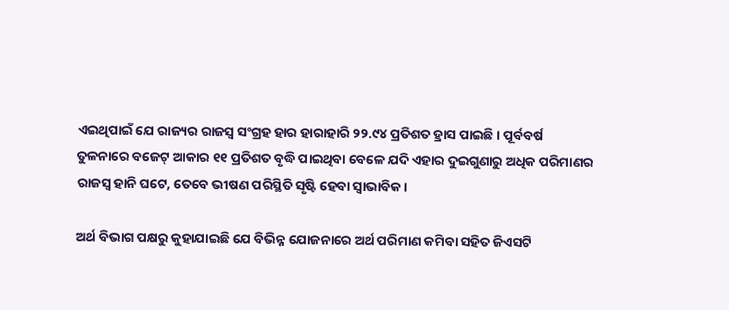ଏଇଥିପାଇଁ ଯେ ରାଜ୍ୟର ରାଜସ୍ବ ସଂଗ୍ରହ ହାର ହାରାହାରି ୨୨.୯୪ ପ୍ରତିଶତ ହ୍ରାସ ପାଇଛି। ପୂର୍ବବର୍ଷ ତୁଳନାରେ ବଜେଟ୍ ଆକାର ୧୧ ପ୍ରତିଶତ ବୃଦ୍ଧି ପାଇଥିବା ବେଳେ ଯଦି ଏହାର ଦୁଇଗୁଣାରୁ ଅଧିକ ପରିମାଣର ରାଜସ୍ବ ହାନି ଘଟେ, ତେବେ ଭୀଷଣ ପରିସ୍ଥିତି ସୃଷ୍ଟି ହେବା ସ୍ବାଭାବିକ।

ଅର୍ଥ ବିଭାଗ ପକ୍ଷରୁ କୁହାଯାଇଛି ଯେ ବିଭିନ୍ନ ଯୋଜନାରେ ଅର୍ଥ ପରିମାଣ କମିବା ସହିତ ଜିଏସଟି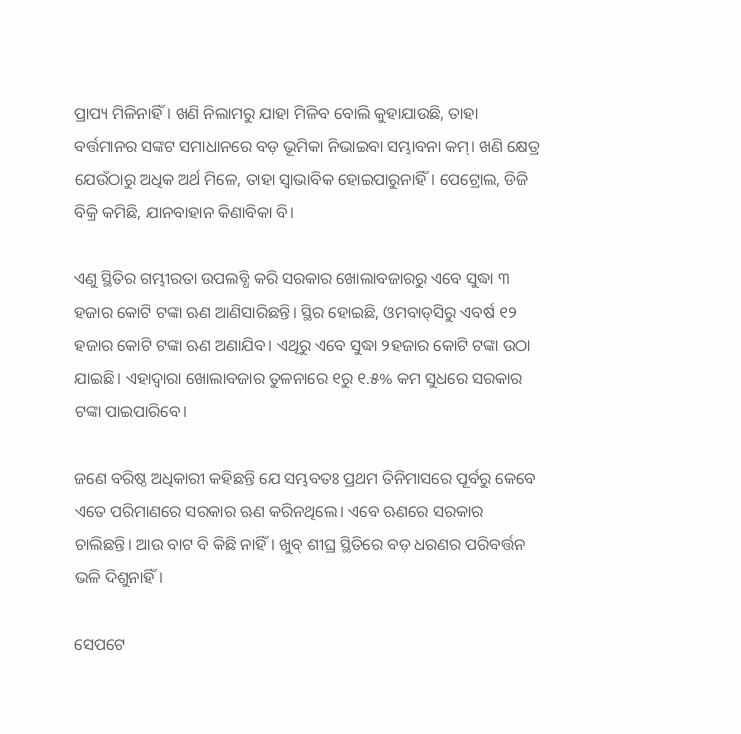ପ୍ରାପ୍ୟ ମିଳିନାହିଁ। ଖଣି ନିଲାମରୁ ଯାହା ମିଳିବ ବୋଲି କୁହାଯାଉଛି, ତାହା ବର୍ତ୍ତମାନର ସଙ୍କଟ ସମାଧାନରେ ବଡ଼ ଭୂମିକା ନିଭାଇବା ସମ୍ଭାବନା କମ୍। ଖଣି କ୍ଷେତ୍ର ଯେଉଁଠାରୁ ଅଧିକ ଅର୍ଥ ମିଳେ, ତାହା ସ୍ବାଭାବିକ ହୋଇପାରୁନାହିଁ। ପେଟ୍ରୋଲ, ଡିଜି ବିକ୍ରି କମିଛି, ଯାନବାହାନ କିଣାବିକା ବି।

ଏଣୁ ସ୍ଥିତିର ଗମ୍ଭୀରତା ଉପଲବ୍ଧି କରି ସରକାର ଖୋଲାବଜାରରୁ ଏବେ ସୁଦ୍ଧା ୩ ହଜାର କୋଟି ଟଙ୍କା ଋଣ ଆଣିସାରିଛନ୍ତି। ସ୍ଥିର ହୋଇଛି, ଓମବାଡ୍‌ସିରୁ ଏବର୍ଷ ୧୨ ହଜାର କୋଟି ଟଙ୍କା ଋଣ ଅଣାଯିବ। ଏଥିରୁ ଏବେ ସୁଦ୍ଧା ୨ହଜାର କୋଟି ଟଙ୍କା ଉଠା ଯାଇଛି। ଏହାଦ୍ବାରା ଖୋଲାବଜାର ତୁଳନାରେ ୧ରୁ ୧.୫% କମ ସୁଧରେ ସରକାର ଟଙ୍କା ପାଇପାରିବେ।

ଜଣେ ବରିଷ୍ଠ ଅଧିକାରୀ କହିଛନ୍ତି ଯେ ସମ୍ଭବତଃ ପ୍ରଥମ ତିନିମାସରେ ପୂର୍ବରୁ କେବେ ଏତେ ପରିମାଣରେ ସରକାର ଋଣ କରିନଥିଲେ। ଏବେ ଋଣରେ ସରକାର ଚାଲିଛନ୍ତି। ଆଉ ବାଟ ବି କିଛି ନାହିଁ। ଖୁବ୍ ଶୀଘ୍ର ସ୍ଥିତିରେ ବଡ଼ ଧରଣର ପରିବର୍ତ୍ତନ ଭଳି ଦିଶୁନାହିଁ।

ସେପଟେ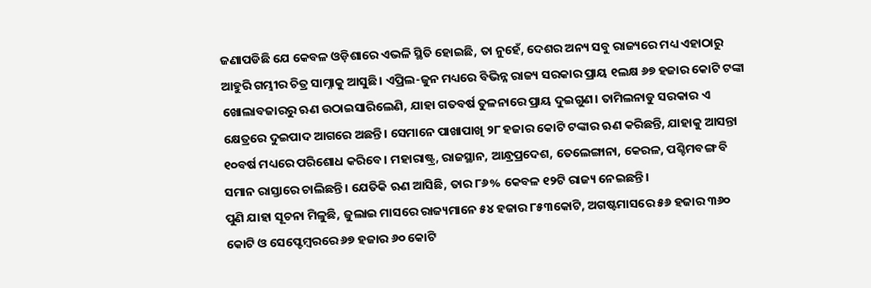ଜଣାପଡିଛି ଯେ କେବଳ ଓଡ଼ିଶାରେ ଏଭଳି ସ୍ଥିତି ହୋଇଛି, ତା ନୁହେଁ, ଦେଶର ଅନ୍ୟ ସବୁ ରାଜ୍ୟରେ ମଧ୍ୟ ଏହାଠାରୁ ଆହୁରି ଗମ୍ଭୀର ଚିତ୍ର ସାମ୍ନାକୁ ଆସୁଛି। ଏପ୍ରିଲ-ଜୁନ ମଧ୍ୟରେ ବିଭିନ୍ନ ରାଜ୍ୟ ସରକାର ପ୍ରାୟ ୧ଲକ୍ଷ ୬୭ ହଜାର କୋଟି ଟଙ୍କା ଖୋଲାବଜାରରୁ ଋଣ ଉଠାଇସାରିଲେଣି, ଯାହା ଗତବର୍ଷ ତୁଳନାରେ ପ୍ରାୟ ଦୁଇଗୁଣ। ତାମିଲନାଡୁ ସରକାର ଏ କ୍ଷେତ୍ରରେ ଦୁଇପାଦ ଆଗରେ ଅଛନ୍ତି। ସେମାନେ ପାଖାପାଖି ୨୮ ହଜାର କୋଟି ଟଙ୍କାର ଋଣ କରିଛନ୍ତି, ଯାହାକୁ ଆସନ୍ତା ୧୦ବର୍ଷ ମଧ୍ୟରେ ପରିଶୋଧ କରିବେ। ମହାରାଷ୍ଟ୍ର, ରାଜସ୍ଥାନ, ଆନ୍ଧ୍ରପ୍ରଦେଶ, ତେଲେଙ୍ଗାନା, କେରଳ, ପଶ୍ଚିମବଙ୍ଗ ବି ସମାନ ରାସ୍ତାରେ ଚାଲିଛନ୍ତି। ଯେତିକି ଋଣ ଆସିଛି, ତାର ୮୬% କେବଳ ୧୨ଟି ରାଜ୍ୟ ନେଇଛନ୍ତି।
ପୁଣି ଯାହା ସୂଚନା ମିଳୁଛି, ଜୁଲାଇ ମାସରେ ରାଜ୍ୟମାନେ ୫୪ ହଜାର ୮୫୩କୋଟି, ଅଗଷ୍ଟମାସରେ ୫୬ ହଜାର ୩୬୦ କୋଟି ଓ ସେପ୍ଟେମ୍ବରରେ ୬୭ ହଜାର ୬୦ କୋଟି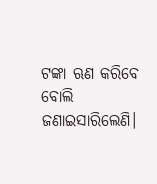ଟଙ୍କା ଋଣ କରିବେ ବୋଲି ଜଣାଇସାରିଲେଣି।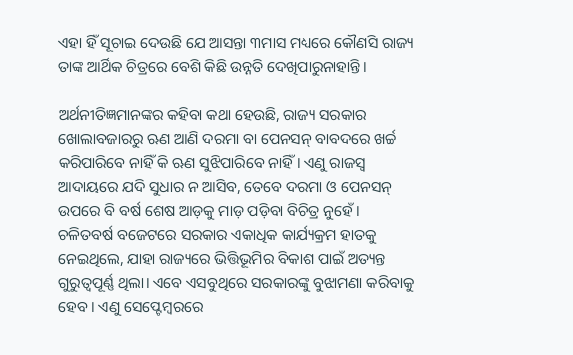ଏହା ହିଁ ସୂଚାଇ ଦେଉଛି ଯେ ଆସନ୍ତା ୩ମାସ ମଧ୍ୟରେ କୌଣସି ରାଜ୍ୟ ତାଙ୍କ ଆର୍ଥିକ ଚିତ୍ରରେ ବେଶି କିଛି ଉନ୍ନତି ଦେଖିପାରୁନାହାନ୍ତି।

ଅର୍ଥନୀତିଜ୍ଞମାନଙ୍କର କହିବା କଥା ହେଉଛି, ରାଜ୍ୟ ସରକାର ଖୋଲାବଜାରରୁ ଋଣ ଆଣି ଦରମା ବା ପେନସନ୍ ବାବଦରେ ଖର୍ଚ୍ଚ କରିପାରିବେ ନାହିଁ କି ଋଣ ସୁଝିପାରିବେ ନାହିଁ। ଏଣୁ ରାଜସ୍ବ ଆଦାୟରେ ଯଦି ସୁଧାର ନ ଆସିବ, ତେବେ ଦରମା ଓ ପେନସନ୍ ଉପରେ ବି ବର୍ଷ ଶେଷ ଆଡ଼କୁ ମାଡ଼ ପଡ଼ିବା ବିଚିତ୍ର ନୁହେଁ। ଚଳିତବର୍ଷ ବଜେଟରେ ସରକାର ଏକାଧିକ କାର୍ଯ୍ୟକ୍ରମ ହାତକୁ ନେଇଥିଲେ, ଯାହା ରାଜ୍ୟରେ ଭିତ୍ତିଭୂମିର ବିକାଶ ପାଇଁ ଅତ୍ୟନ୍ତ ଗୁରୁତ୍ବପୂର୍ଣ୍ଣ ଥିଲା। ଏବେ ଏସବୁଥିରେ ସରକାରଙ୍କୁ ବୁଝାମଣା କରିବାକୁ ହେବ। ଏଣୁ ସେପ୍ଟେମ୍ବରରେ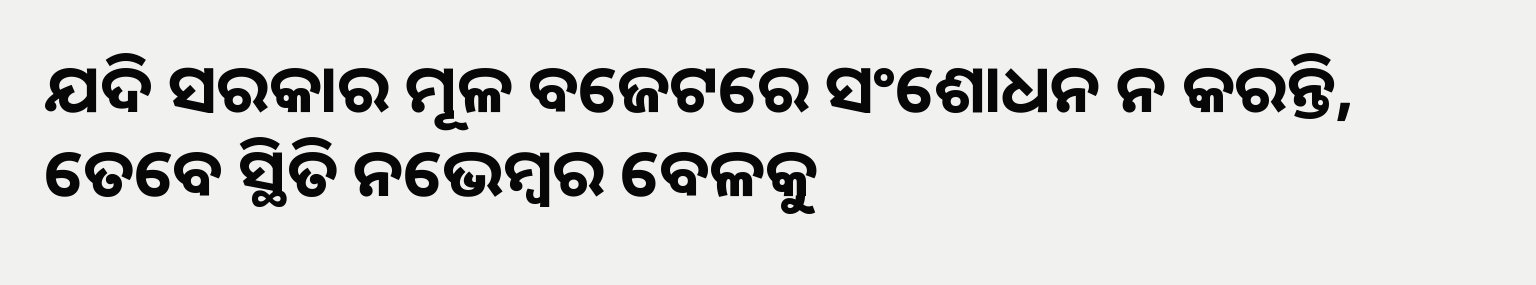ଯଦି ସରକାର ମୂଳ ବଜେଟରେ ସଂଶୋଧନ ନ କରନ୍ତି, ତେବେ ସ୍ଥିତି ନଭେମ୍ବର ବେଳକୁ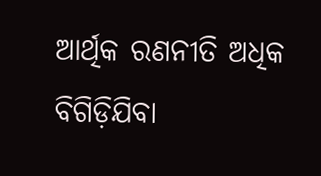ଆର୍ଥିକ ରଣନୀତି ଅଧିକ ବିଗିଡ଼ିଯିବା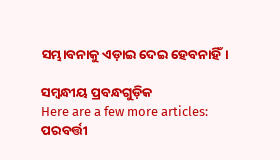ସମ୍ଭାବନାକୁ ଏଡ଼ାଇ ଦେଇ ହେବନାହିଁ।

ସମ୍ବନ୍ଧୀୟ ପ୍ରବନ୍ଧଗୁଡ଼ିକ
Here are a few more articles:
ପରବର୍ତ୍ତୀ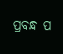ପ୍ରବନ୍ଧ ପ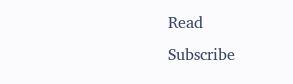Read
Subscribe